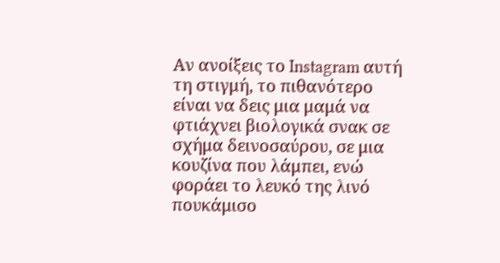Αν ανοίξεις το Instagram αυτή τη στιγμή, το πιθανότερο είναι να δεις μια μαμά να φτιάχνει βιολογικά σνακ σε σχήμα δεινοσαύρου, σε μια κουζίνα που λάμπει, ενώ φοράει το λευκό της λινό πουκάμισο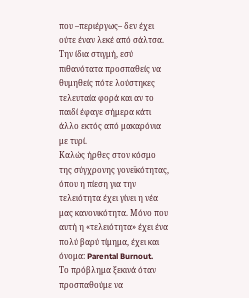που –περιέργως– δεν έχει ούτε έναν λεκέ από σάλτσα. Την ίδια στιγμή, εσύ πιθανότατα προσπαθείς να θυμηθείς πότε λούστηκες τελευταία φορά και αν το παιδί έφαγε σήμερα κάτι άλλο εκτός από μακαρόνια με τυρί.
Καλώς ήρθες στον κόσμο της σύγχρονης γονεϊκότητας, όπου η πίεση για την τελειότητα έχει γίνει η νέα μας κανονικότητα. Μόνο που αυτή η «τελειότητα» έχει ένα πολύ βαρύ τίμημα, έχει και όνομα: Parental Burnout.
Το πρόβλημα ξεκινά όταν προσπαθούμε να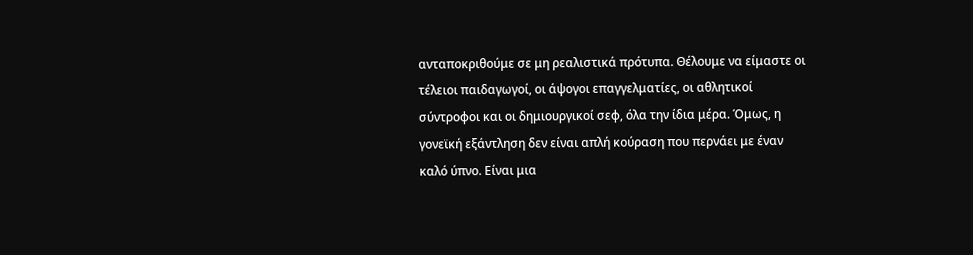ανταποκριθούμε σε μη ρεαλιστικά πρότυπα. Θέλουμε να είμαστε οι τέλειοι παιδαγωγοί, οι άψογοι επαγγελματίες, οι αθλητικοί σύντροφοι και οι δημιουργικοί σεφ, όλα την ίδια μέρα. Όμως, η γονεϊκή εξάντληση δεν είναι απλή κούραση που περνάει με έναν καλό ύπνο. Είναι μια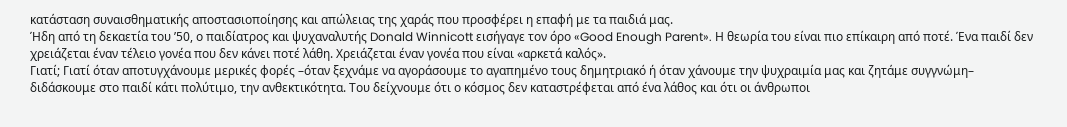κατάσταση συναισθηματικής αποστασιοποίησης και απώλειας της χαράς που προσφέρει η επαφή με τα παιδιά μας.
Ήδη από τη δεκαετία του ’50, ο παιδίατρος και ψυχαναλυτής Donald Winnicott εισήγαγε τον όρο «Good Enough Parent». Η θεωρία του είναι πιο επίκαιρη από ποτέ. Ένα παιδί δεν χρειάζεται έναν τέλειο γονέα που δεν κάνει ποτέ λάθη. Χρειάζεται έναν γονέα που είναι «αρκετά καλός».
Γιατί; Γιατί όταν αποτυγχάνουμε μερικές φορές –όταν ξεχνάμε να αγοράσουμε το αγαπημένο τους δημητριακό ή όταν χάνουμε την ψυχραιμία μας και ζητάμε συγγνώμη– διδάσκουμε στο παιδί κάτι πολύτιμο, την ανθεκτικότητα. Του δείχνουμε ότι ο κόσμος δεν καταστρέφεται από ένα λάθος και ότι οι άνθρωποι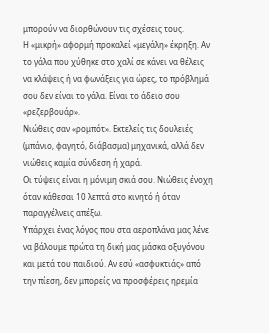μπορούν να διορθώνουν τις σχέσεις τους.
Η «μικρή» αφορμή προκαλεί «μεγάλη» έκρηξη. Αν το γάλα που χύθηκε στο χαλί σε κάνει να θέλεις να κλάψεις ή να φωνάξεις για ώρες, το πρόβλημά σου δεν είναι το γάλα. Είναι το άδειο σου «ρεζερβουάρ».
Νιώθεις σαν «ρομπότ». Εκτελείς τις δουλειές (μπάνιο, φαγητό, διάβασμα) μηχανικά, αλλά δεν νιώθεις καμία σύνδεση ή χαρά.
Οι τύψεις είναι η μόνιμη σκιά σου. Νιώθεις ένοχη όταν κάθεσαι 10 λεπτά στο κινητό ή όταν παραγγέλνεις απέξω.
Υπάρχει ένας λόγος που στα αεροπλάνα μας λένε να βάλουμε πρώτα τη δική μας μάσκα οξυγόνου και μετά του παιδιού. Αν εσύ «ασφυκτιάς» από την πίεση, δεν μπορείς να προσφέρεις ηρεμία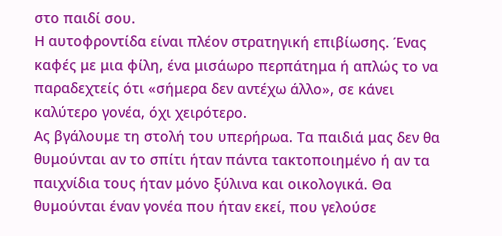στο παιδί σου.
Η αυτοφροντίδα είναι πλέον στρατηγική επιβίωσης. Ένας καφές με μια φίλη, ένα μισάωρο περπάτημα ή απλώς το να παραδεχτείς ότι «σήμερα δεν αντέχω άλλο», σε κάνει καλύτερο γονέα, όχι χειρότερο.
Ας βγάλουμε τη στολή του υπερήρωα. Τα παιδιά μας δεν θα θυμούνται αν το σπίτι ήταν πάντα τακτοποιημένο ή αν τα παιχνίδια τους ήταν μόνο ξύλινα και οικολογικά. Θα θυμούνται έναν γονέα που ήταν εκεί, που γελούσε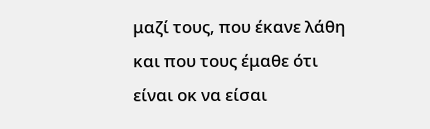μαζί τους, που έκανε λάθη και που τους έμαθε ότι είναι οκ να είσαι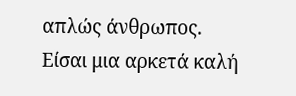απλώς άνθρωπος.
Είσαι μια αρκετά καλή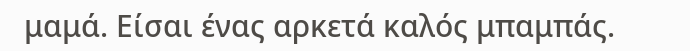μαμά. Είσαι ένας αρκετά καλός μπαμπάς.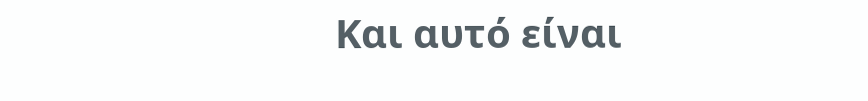Και αυτό είναι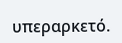υπεραρκετό.